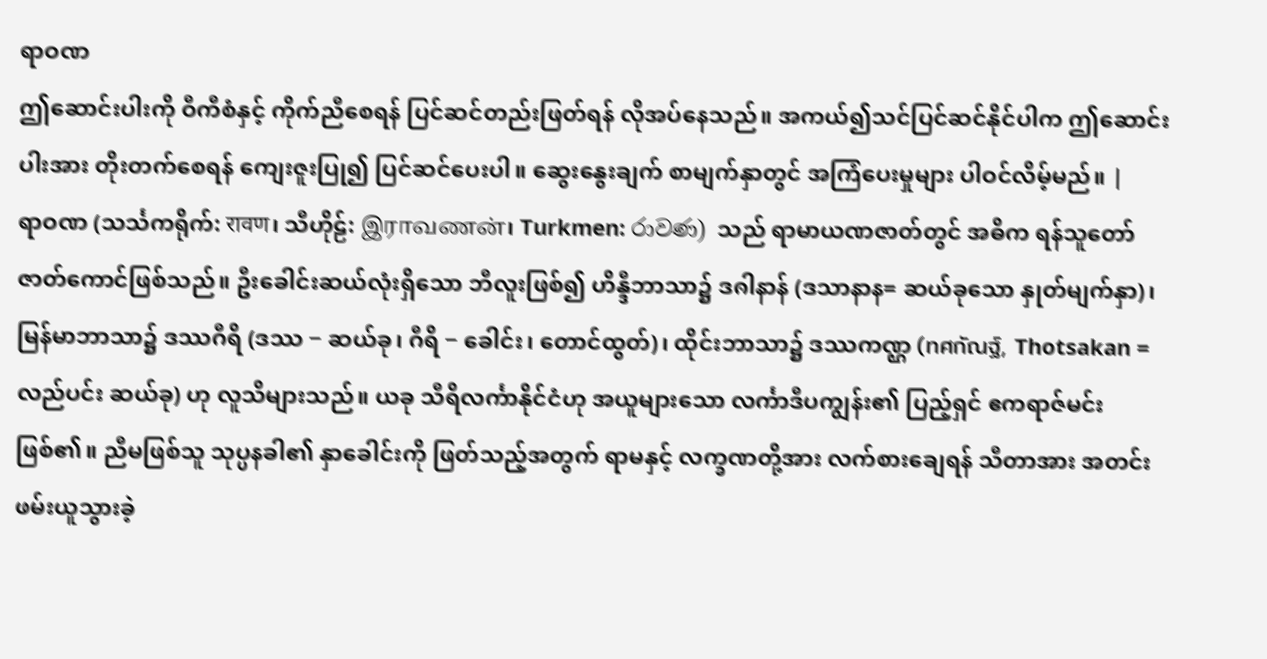ရာဝဏ
ဤဆောင်းပါးကို ဝီကီစံနှင့် ကိုက်ညီစေရန် ပြင်ဆင်တည်းဖြတ်ရန် လိုအပ်နေသည်။ အကယ်၍သင်ပြင်ဆင်နိုင်ပါက ဤဆောင်းပါးအား တိုးတက်စေရန် ကျေးဇူးပြု၍ ပြင်ဆင်ပေးပါ။ ဆွေးနွေးချက် စာမျက်နှာတွင် အကြံပေးမှုများ ပါဝင်လိမ့်မည်။ |
ရာဝဏ (သင်္သကရိုက်: रावण၊ သီဟိုဠ်: இராவணன்၊ Turkmen: රාවණ) သည် ရာမာယဏဇာတ်တွင် အဓိက ရန်သူတော် ဇာတ်ကောင်ဖြစ်သည်။ ဦးခေါင်းဆယ်လုံးရှိသော ဘီလူးဖြစ်၍ ဟိန္ဒီဘာသာ၌ ဒၐါနာန် (ဒသာနာန= ဆယ်ခုသော နှုတ်မျက်နှာ)၊ မြန်မာဘာသာ၌ ဒဿဂီရိ (ဒဿ − ဆယ်ခု၊ ဂီရိ − ခေါင်း၊ တောင်ထွတ်)၊ ထိုင်းဘာသာ၌ ဒဿကဏ္ဌ (ทศกัณฐ์, Thotsakan = လည်ပင်း ဆယ်ခု) ဟု လူသိများသည်။ ယခု သီရိလင်္ကာနိုင်ငံဟု အယူများသော လင်္ကာဒီပကျွန်း၏ ပြည့်ရှင် ဧကရာဇ်မင်းဖြစ်၏။ ညီမဖြစ်သူ သုပ္ပနခါ၏ နှာခေါင်းကို ဖြတ်သည့်အတွက် ရာမနှင့် လက္ခဏတို့အား လက်စားချေရန် သီတာအား အတင်းဖမ်းယူသွားခဲ့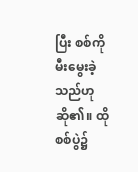ပြီး စစ်ကို မီးမွေးခဲ့သည်ဟု ဆို၏။ ထိုစစ်ပွဲ၌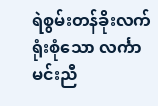ရဲစွမ်းတန်ခိုးလက်ရုံးစုံသော လင်္ကာ မင်းညီ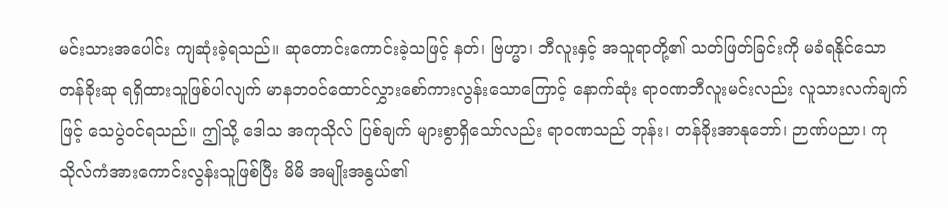မင်းသားအပေါင်း ကျဆုံးခဲ့ရသည်။ ဆုတောင်းကောင်းခဲ့သဖြင့် နတ်၊ ဗြဟ္မာ၊ ဘီလူးနှင့် အသူရာတို့၏ သတ်ဖြတ်ခြင်းကို မခံရနိုင်သော တန်ခိုးဆု ရရှိထားသူဖြစ်ပါလျက် မာနဘဝင်ထောင်လွှားစော်ကားလွန်းသောကြောင့် နောက်ဆုံး ရာဝဏဘီလူးမင်းလည်း လူသားလက်ချက်ဖြင့် သေပွဲဝင်ရသည်။ ဤသို့ ဒေါသ အကုသိုလ် ပြစ်ချက် များစွာရှိသော်လည်း ရာဝဏသည် ဘုန်း၊ တန်ခိုးအာနုဘော်၊ ဉာဏ်ပညာ၊ ကုသိုလ်ကံအားကောင်းလွန်းသူဖြစ်ပြီး မိမိ အမျိုးအနွယ်၏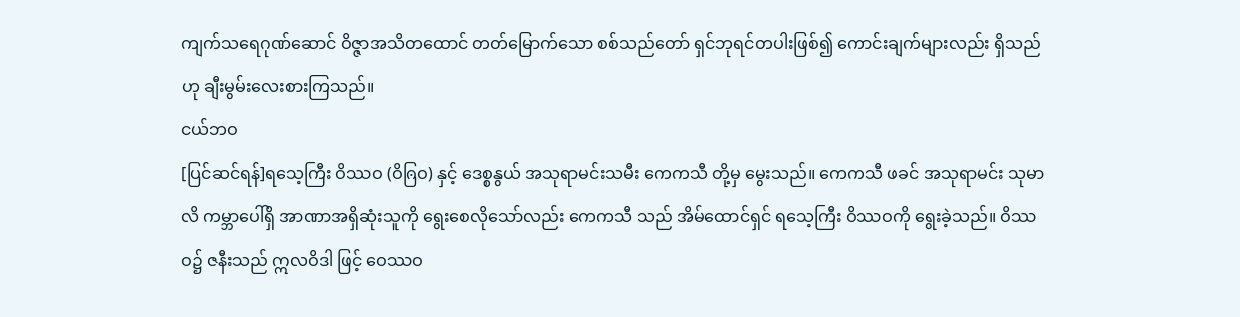ကျက်သရေဂုဏ်ဆောင် ဝိဇ္ဇာအသိတထောင် တတ်မြောက်သော စစ်သည်တော် ရှင်ဘုရင်တပါးဖြစ်၍ ကောင်းချက်များလည်း ရှိသည်ဟု ချီးမွမ်းလေးစားကြသည်။
ငယ်ဘဝ
[ပြင်ဆင်ရန်]ရသေ့ကြီး ဝိဿဝ (ဝိၐြဝ) နှင့် ဒေစ္စနွယ် အသုရာမင်းသမီး ကေကသီ တို့မှ မွေးသည်။ ကေကသီ ဖခင် အသုရာမင်း သုမာလိ ကမ္ဘာပေါ်ရှိ အာဏာအရှိဆုံးသူကို ရွေးစေလိုသော်လည်း ကေကသီ သည် အိမ်ထောင်ရှင် ရသေ့ကြီး ဝိဿဝကို ရွေးခဲ့သည်။ ဝိဿဝ၌ ဇနီးသည် ဣလဝိဒါ ဖြင့် ဝေဿဝ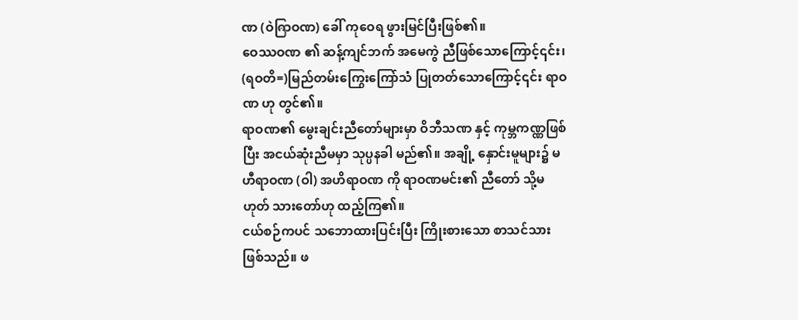ဏ (ဝဲၐြာဝဏ) ခေါ် ကုဝေရ ဖွားမြင်ပြီးဖြစ်၏။
ဝေဿဝဏ ၏ ဆန့်ကျင်ဘက် အမေကွဲ ညီဖြစ်သောကြောင့်၎င်း၊ (ရဝတိ=)မြည်တမ်းကြွေးကြော်သံ ပြုတတ်သောကြောင့်၎င်း ရာဝဏ ဟု တွင်၏။
ရာဝဏ၏ မွေးချင်းညီတော်များမှာ ဝိဘီသဏ နှင့် ကုမ္ဘကဏ္ဏဖြစ်ပြီး အငယ်ဆုံးညီမမှာ သုပ္ပနခါ မည်၏။ အချို့ နှောင်းမူများ၌ မဟီရာဝဏ (ဝါ) အဟိရာဝဏ ကို ရာဝဏမင်း၏ ညီတော် သို့မဟုတ် သားတော်ဟု ထည့်ကြ၏။
ငယ်စဉ်ကပင် သဘောထားပြင်းပြီး ကြိုးစားသော စာသင်သားဖြစ်သည်။ ဖ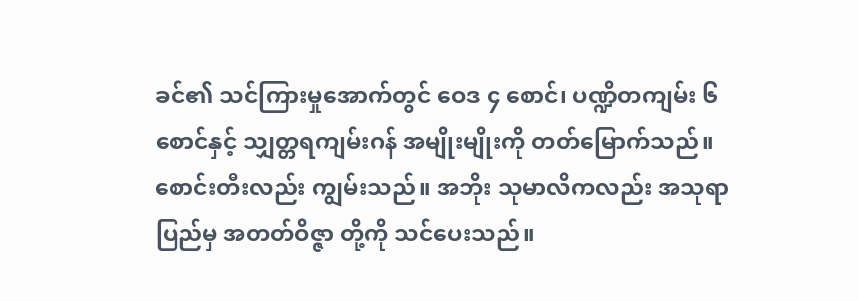ခင်၏ သင်ကြားမှုအောက်တွင် ဝေဒ ၄ စောင်၊ ပဏ္ဍိတကျမ်း ၆ စောင်နှင့် သျှတ္တရကျမ်းဂန် အမျိုးမျိုးကို တတ်မြောက်သည်။
စောင်းတီးလည်း ကျွမ်းသည်။ အဘိုး သုမာလိကလည်း အသုရာပြည်မှ အတတ်ဝိဇ္ဇာ တို့ကို သင်ပေးသည်။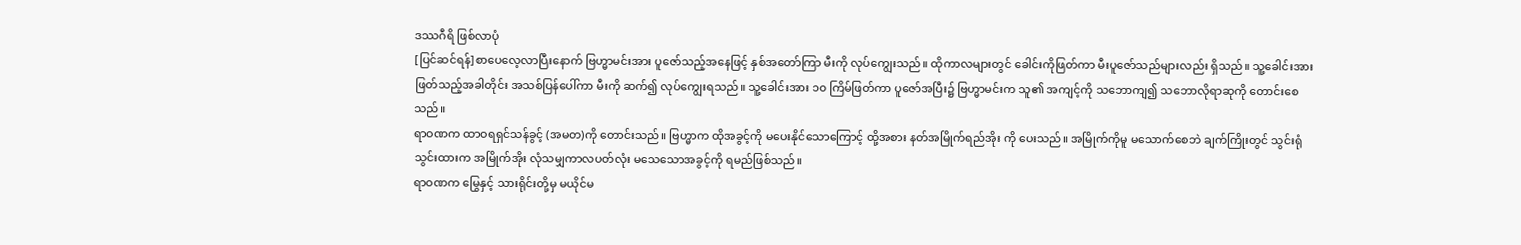ဒဿဂီရိ ဖြစ်လာပုံ
[ပြင်ဆင်ရန်]စာပေလေ့လာပြီးနောက် ဗြဟ္မာမင်းအား ပူဇော်သည့်အနေဖြင့် နှစ်အတော်ကြာ မီးကို လုပ်ကျွေးသည်။ ထိုကာလများတွင် ခေါင်းကိုဖြတ်ကာ မီးပူဇော်သည်များလည်း ရှိသည်။ သူ့ခေါင်းအား ဖြတ်သည့်အခါတိုင်း အသစ်ပြန်ပေါ်ကာ မီးကို ဆက်၍ လုပ်ကျွေးရသည်။ သူ့ခေါင်းအား ၁၀ ကြိမ်ဖြတ်ကာ ပူဇော်အပြီး၌ ဗြဟ္မာမင်းက သူ၏ အကျင့်ကို သဘောကျ၍ သဘောလိုရာဆုကို တောင်းစေသည်။
ရာဝဏက ထာဝရရှင်သန်ခွင့် (အမတ)ကို တောင်းသည်။ ဗြဟ္မာက ထိုအခွင့်ကို မပေးနိုင်သောကြောင့် ထို့အစား နတ်အမြိုက်ရည်အိုး ကို ပေးသည်။ အမြိုက်ကိုမူ မသောက်စေဘဲ ချက်ကြိုးတွင် သွင်းရုံသွင်းထားက အမြိုက်အိုး လုံသမျှကာလပတ်လုံး မသေသောအခွင့်ကို ရမည်ဖြစ်သည်။
ရာဝဏက မြွေနှင့် သားရိုင်းတို့မှ မယိုင်မ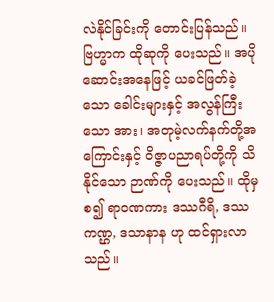လဲနိုင်ခြင်းကို တောင်းပြန်သည်။ ဗြဟ္မာက ထိုဆုကို ပေးသည်။ အပိုဆောင်းအနေဖြင့် ယခင်ဖြတ်ခဲ့သော ခေါင်းများနှင့် အလွန်ကြီးသော အား၊ အတုမဲ့လက်နက်တို့အကြောင်းနှင့် ဝိဇ္ဇာပညာရပ်တို့ကို သိနိုင်သော ဉာဏ်ကို ပေးသည်။ ထိုမှစ၍ ရာဝဏကား ဒဿဂီရိ, ဒဿကဏ္ဌ, ဒသာနာန ဟု ထင်ရှားလာသည်။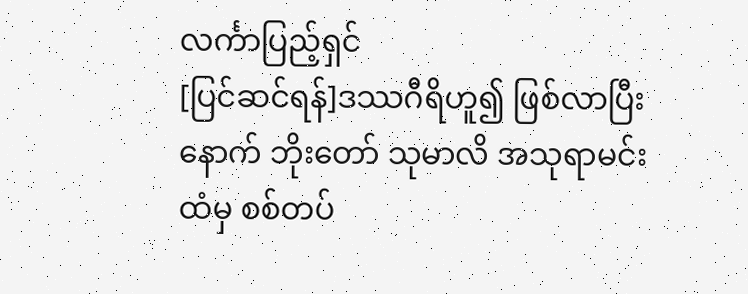လင်္ကာပြည့်ရှင်
[ပြင်ဆင်ရန်]ဒဿဂီရိဟူ၍ ဖြစ်လာပြီးနောက် ဘိုးတော် သုမာလိ အသုရာမင်း ထံမှ စစ်တပ်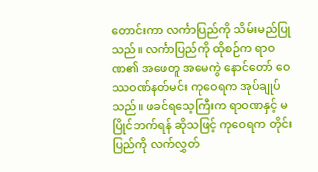တောင်းကာ လင်္ကာပြည်ကို သိမ်းမည်ပြုသည်။ လင်္ကာပြည်ကို ထိုစဉ်က ရာဝဏ၏ အဖေတူ အမေကွဲ နောင်တော် ဝေဿဝဏ်နတ်မင်း ကုဝေရက အုပ်ချုပ်သည်။ ဖခင်ရသေ့ကြီးက ရာဝဏနှင့် မပြိုင်ဘက်ရန် ဆိုသဖြင့် ကုဝေရက တိုင်းပြည်ကို လက်လွှတ်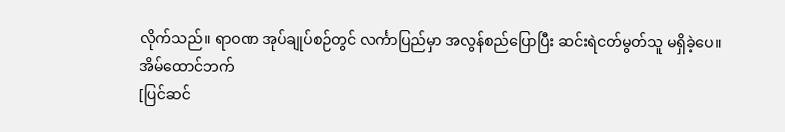လိုက်သည်။ ရာဝဏ အုပ်ချုပ်စဉ်တွင် လင်္ကာပြည်မှာ အလွန်စည်ပြောပြီး ဆင်းရဲငတ်မွတ်သူ မရှိခဲ့ပေ။
အိမ်ထောင်ဘက်
[ပြင်ဆင်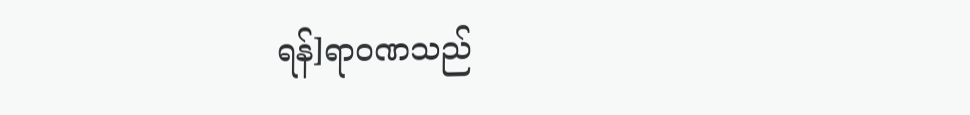ရန်]ရာဝဏသည်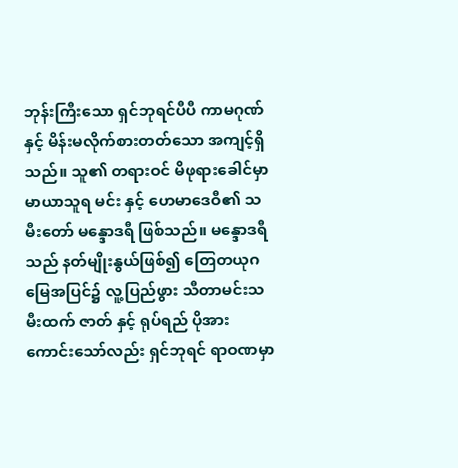ဘုန်းကြီးသော ရှင်ဘုရင်ပီပီ ကာမဂုဏ်နှင့် မိန်းမလိုက်စားတတ်သော အကျင့်ရှိသည်။ သူ၏ တရားဝင် မိဖုရားခေါင်မှာ မာယာသူရ မင်း နှင့် ဟေမာဒေဝီ၏ သမီးတော် မန္ဒောဒရီ ဖြစ်သည်။ မန္ဒောဒရီသည် နတ်မျိုးနွယ်ဖြစ်၍ တြေတယုဂ မြေအပြင်၌ လူ့ပြည်ဖွား သီတာမင်းသမီးထက် ဇာတ် နှင့် ရုပ်ရည် ပိုအားကောင်းသော်လည်း ရှင်ဘုရင် ရာဝဏမှာ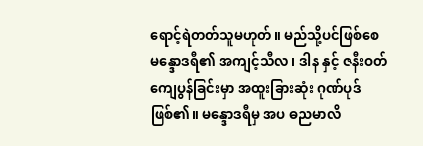ရောင့်ရဲတတ်သူမဟုတ်။ မည်သို့ပင်ဖြစ်စေ မန္ဒောဒရီ၏ အကျင့်သီလ၊ ဒါန နှင့် ဇနီးဝတ်ကျေပွန်ခြင်းမှာ အထူးခြားဆုံး ဂုဏ်ပုဒ်ဖြစ်၏။ မန္ဒောဒရီမှ အပ ဓညမာလိ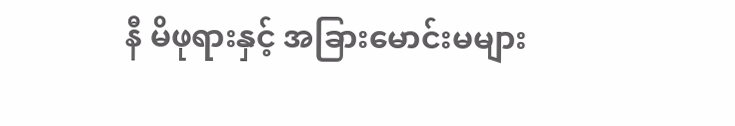နီ မိဖုရားနှင့် အခြားမောင်းမများ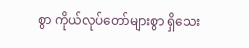စွာ ကိုယ်လုပ်တော်များစွာ ရှိသေး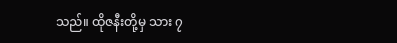သည်။ ထိုဇနီးတို့မှ သား ၇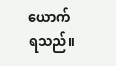ယောက် ရသည်။